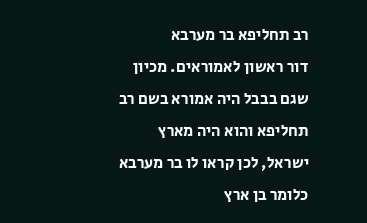רב תחליפא בר מערבא
דור ראשון לאמוראים. מכיון שגם בבבל היה אמורא בשם רב תחליפא והוא היה מארץ ישראל, לכן קראו לו בר מערבא כלומר בן ארץ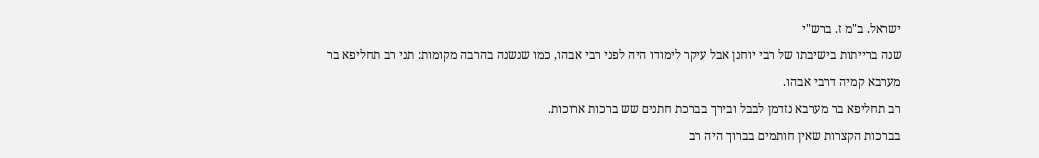ישראל. ב"מ ז. ברש"י
שנה ברייתות בישיבתו של רבי יוחנן אבל עיקר לימודו היה לפני רבי אבהו, כמו שנשנה בהרבה מקומות: תני רב תחליפא בר מערבא קמיה דרבי אבהו.
רב תחליפא בר מערבא נזדמן לבבל ובירך בברכת חתנים שש ברכות ארוכות.
בברכות הקצרות שאין חותמים בברוך היה רב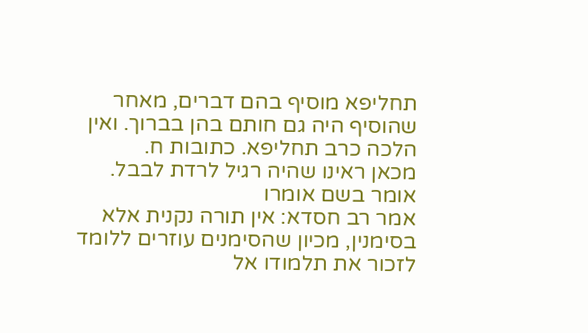תחליפא מוסיף בהם דברים, מאחר שהוסיף היה גם חותם בהן בברוך. ואין הלכה כרב תחליפא. כתובות ח.
מכאן ראינו שהיה רגיל לרדת לבבל.
אומר בשם אומרו
אמר רב חסדא: אין תורה נקנית אלא בסימנין, מכיון שהסימנים עוזרים ללומד לזכור את תלמודו אל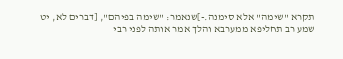תקרא "שימה" אלא סימנה.-]שנאמר: "שימה בפיהם", [דברים לא, יט שמע רב תחליפא ממערבא והלך אמר אותה לפני רבי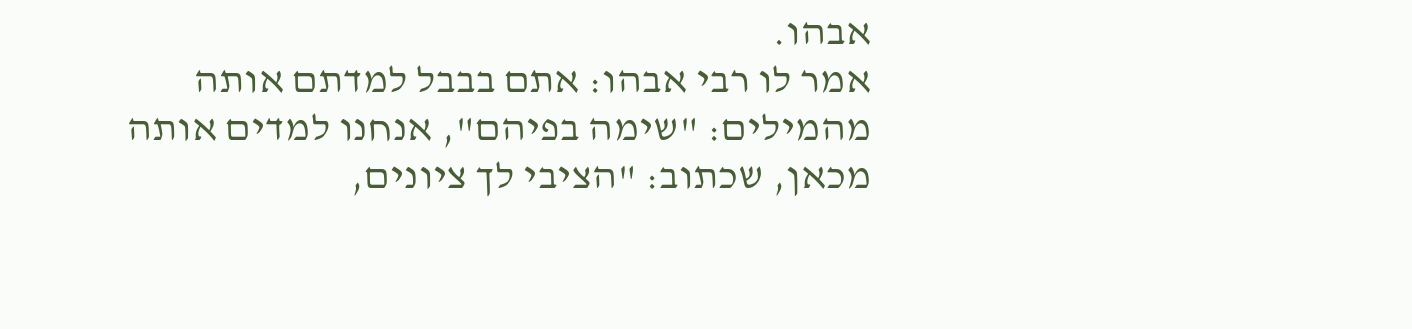אבהו.
אמר לו רבי אבהו: אתם בבבל למדתם אותה מהמילים: "שימה בפיהם", אנחנו למדים אותה מכאן, שכתוב: "הציבי לך ציונים,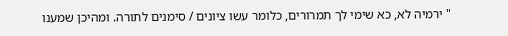" ירמיה לא, כא שימי לך תמרורים, כלומר עשו ציונים / סימנים לתורה. ומהיכן שמענו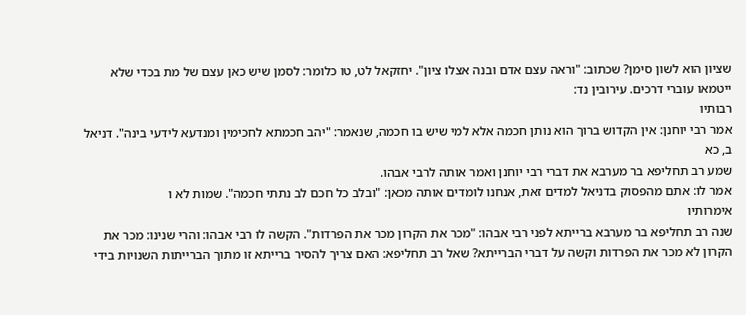שציון הוא לשון סימן? שכתוב: "וראה עצם אדם ובנה אצלו ציון". יחזקאל לט, טו כלומר: לסמן שיש כאן עצם של מת בכדי שלא ייטמאו עוברי דרכים. עירובין נד:
רבותיו
אמר רבי יוחנן: אין הקדוש ברוך הוא נותן חכמה אלא למי שיש בו חכמה, שנאמר: "יהב חכמתא לחכימין ומנדעא לידעי בינה". דניאל ב, כא
שמע רב תחליפא בר מערבא את דברי רבי יוחנן ואמר אותה לרבי אבהו.
אמר לו: אתם מהפסוק בדניאל למדים זאת, אנחנו לומדים אותה מכאן: "ובלב כל חכם לב נתתי חכמה". שמות לא ו
אימרותיו
שנה רב תחליפא בר מערבא ברייתא לפני רבי אבהו: "מכר את הקרון מכר את הפרדות". הקשה לו רבי אבהו: והרי שנינו: מכר את הקרון לא מכר את הפרדות וקשה על דברי הברייתא? שאל רב תחליפא: האם צריך להסיר ברייתא זו מתוך הברייתות השנויות בידי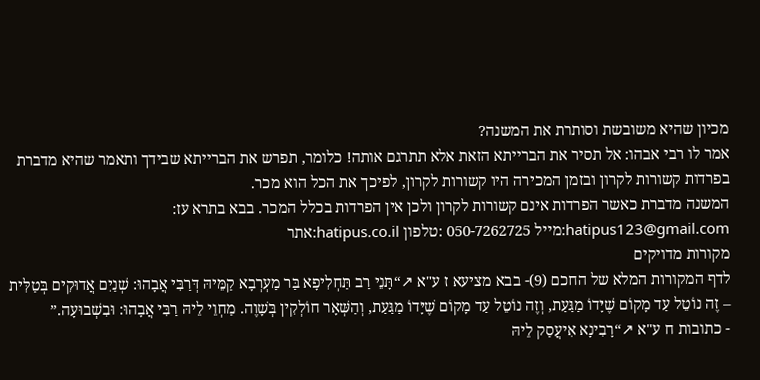מכיון שהיא משובשת וסותרת את המשנה?
אמר לו רבי אבהו: אל תסיר את הברייתא הזאת אלא תתרגם אותה! כלומר, תפרש את הברייתא שבידך ותאמר שהיא מדברת בפרדות קשורות לקרון ובזמן המכירה היו קשורות לקרון, לפיכך את הכל הוא מכר.
המשנה מדברת כאשר הפרדות אינם קשורות לקרון ולכן אין הפרדות בכלל המכר. בבא בתרא עז: hatipus123@gmail.com:מייל 050-7262725 :טלפון hatipus.co.il:אתר
מקורות מדויקים
לדף המקורות המלא של החכם (9)- בבא מציעא ז ע"א ↗“תָּנֵי רַב תַּחְלִיפָא בַּר מַעְרְבָא קַמֵּיהּ דְּרַבִּי אֲבָהוּ: שְׁנַיִם אֲדוּקִים בְּטַלִּית – זֶה נוֹטֵל עַד מָקוֹם שֶׁיָּדוֹ מַגַּעַת, וְזֶה נוֹטֵל עַד מָקוֹם שֶׁיָּדוֹ מַגַּעַת, וְהַשְּׁאָר חוֹלְקִין בְּשָׁוֶה. מַחְוֵי לֵיהּ רַבִּי אֲבָהוּ: וּבִשְׁבוּעָה.”
- כתובות ח ע"א ↗“רָבִינָא אִיעֲסַק לֵיהּ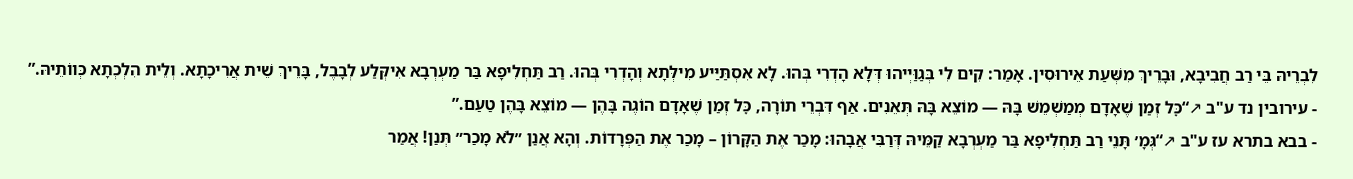לִבְרֵיהּ בֵּי רַב חֲבִיבָא, וּבָרֵיךְ מִשְּׁעַת אֵירוּסִין. אָמַר: קִים לִי בְּגַוַּיְיהוּ דְּלָא הָדְרִי בְּהוּ. לָא אִסְתַּיַּיע מִילְּתָא וְהָדְרִי בְּהוּ. רַב תַּחְלִיפָא בַּר מַעְרְבָא אִיקְּלַע לְבָבֶל, בָּרֵיךְ שֵׁית אֲרִיכָתָא. וְלֵית הִלְכְתָא כְּווֹתֵיהּ.”
- עירובין נד ע"ב ↗“כׇּל זְמַן שֶׁאָדָם מְמַשְׁמֵשׁ בָּהּ — מוֹצֵא בָּהּ תְּאֵנִים. אַף דִּבְרֵי תוֹרָה, כׇּל זְמַן שֶׁאָדָם הוֹגֶה בָּהֶן — מוֹצֵא בָּהֶן טַעַם.”
- בבא בתרא עז ע"ב ↗“גְּמָ׳ תָּנֵי רַב תַּחְלִיפָא בַּר מַעְרְבָא קַמֵּיהּ דְּרַבִּי אֲבָהוּ: מָכַר אֶת הַקָּרוֹן – מָכַר אֶת הַפְּרָדוֹת. וְהָא אֲנַן ״לֹא מָכַר״ תְּנַן! אֲמַר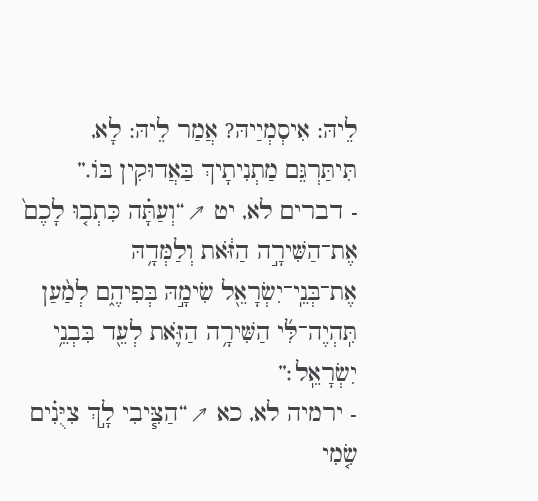לֵיהּ: אִיסְמְיַיהּ? אֲמַר לֵיהּ: לָא, תִּיתַּרְגֵּם מַתְנִיתָיךְ בַּאֲדוּקִין בּוֹ.”
- דברים לא, יט ↗“וְעַתָּ֗ה כִּתְב֤וּ לָכֶם֙ אֶת־הַשִּׁירָ֣ה הַזֹּ֔את וְלַמְּדָ֥הּ אֶת־בְּנֵֽי־יִשְׂרָאֵ֖ל שִׂימָ֣הּ בְּפִיהֶ֑ם לְמַ֨עַן תִּֽהְיֶה־לִּ֜י הַשִּׁירָ֥ה הַזֹּ֛את לְעֵ֖ד בִּבְנֵ֥י יִשְׂרָאֵֽל׃”
- ירמיה לא, כא ↗“הַצִּ֧יבִי לָ֣ךְ צִיֻּנִ֗ים שִׂ֤מִי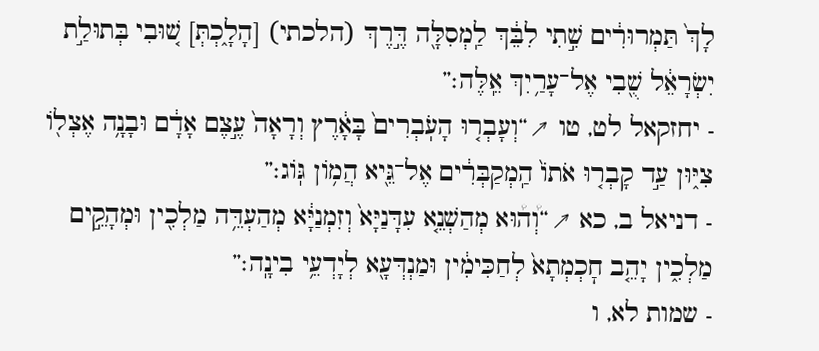לָךְ֙ תַּמְרוּרִ֔ים שִׁ֣תִי לִבֵּ֔ךְ לַֽמְסִלָּ֖ה דֶּ֣רֶךְ (הלכתי) [הָלָ֑כְתְּ] שׁ֚וּבִי בְּתוּלַ֣ת יִשְׂרָאֵ֔ל שֻׁ֖בִי אֶל־עָרַ֥יִךְ אֵֽלֶּה׃”
- יחזקאל לט, טו ↗“וְעָבְר֤וּ הָעֹֽבְרִים֙ בָּאָ֔רֶץ וְרָאָה֙ עֶ֣צֶם אָדָ֔ם וּבָנָ֥ה אֶצְל֖וֹ צִיּ֑וּן עַ֣ד קָבְר֤וּ אֹתוֹ֙ הַֽמְקַבְּרִ֔ים אֶל־גֵּ֖יא הֲמ֥וֹן גּֽוֹג׃”
- דניאל ב, כא ↗“וְ֠ה֠וּא מְהַשְׁנֵ֤א עִדָּנַיָּא֙ וְזִמְנַיָּ֔א מְהַעְדֵּ֥ה מַלְכִ֖ין וּמְהָקֵ֣ים מַלְכִ֑ין יָהֵ֤ב חׇכְמְתָא֙ לְחַכִּימִ֔ין וּמַנְדְּעָ֖א לְיָדְעֵ֥י בִינָֽה׃”
- שמות לא, ו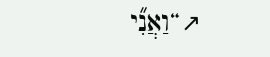↗“וַאֲנִ֞י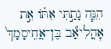הִנֵּ֧ה נָתַ֣תִּי אִתּ֗וֹ אֵ֣ת אׇהֳלִיאָ֞ב בֶּן־אֲחִֽיסָמָךְ֙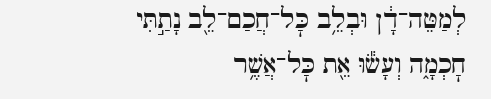לְמַטֵּה־דָ֔ן וּבְלֵ֥ב כׇּל־חֲכַם־לֵ֖ב נָתַ֣תִּי חׇכְמָ֑ה וְעָשׂ֕וּ אֵ֖ת כׇּל־אֲשֶׁ֥ר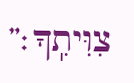צִוִּיתִֽךָ׃”